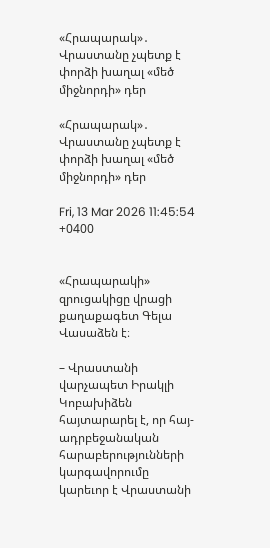«Հրապարակ»․ Վրաստանը չպետք է փորձի խաղալ «մեծ միջնորդի» դեր

«Հրապարակ»․ Վրաստանը չպետք է փորձի խաղալ «մեծ միջնորդի» դեր

Fri, 13 Mar 2026 11:45:54 +0400


«Հրապարակի» զրուցակիցը վրացի քաղաքագետ Գելա Վասաձեն է։

– Վրաստանի վարչապետ Իրակլի Կոբախիձեն հայտարարել է, որ հայ-ադրբեջանական հարաբերությունների կարգավորումը կարեւոր է Վրաստանի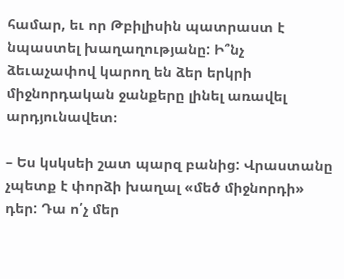համար, եւ որ Թբիլիսին պատրաստ է նպաստել խաղաղությանը: Ի՞նչ ձեւաչափով կարող են ձեր երկրի միջնորդական ջանքերը լինել առավել արդյունավետ։

– Ես կսկսեի շատ պարզ բանից: Վրաստանը չպետք է փորձի խաղալ «մեծ միջնորդի» դեր: Դա ո՛չ մեր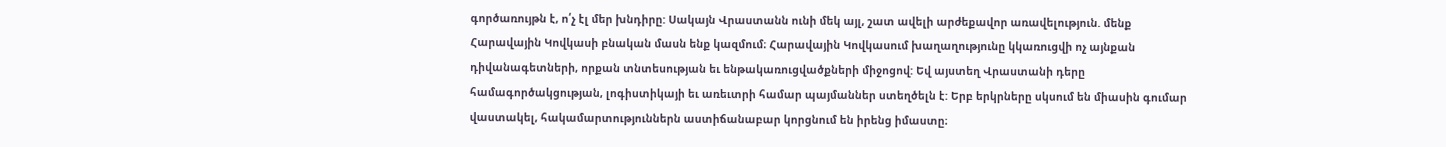գործառույթն է, ո՛չ էլ մեր խնդիրը: Սակայն Վրաստանն ունի մեկ այլ, շատ ավելի արժեքավոր առավելություն. մենք Հարավային Կովկասի բնական մասն ենք կազմում։ Հարավային Կովկասում խաղաղությունը կկառուցվի ոչ այնքան դիվանագետների, որքան տնտեսության եւ ենթակառուցվածքների միջոցով: Եվ այստեղ Վրաստանի դերը համագործակցության, լոգիստիկայի եւ առեւտրի համար պայմաններ ստեղծելն է: Երբ երկրները սկսում են միասին գումար վաստակել, հակամարտություններն աստիճանաբար կորցնում են իրենց իմաստը։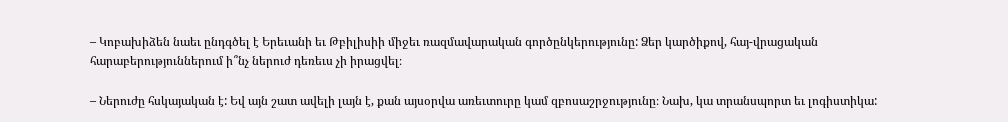– Կոբախիձեն նաեւ ընդգծել է Երեւանի եւ Թբիլիսիի միջեւ ռազմավարական գործընկերությունը: Ձեր կարծիքով, հայ-վրացական հարաբերություններում ի՞նչ ներուժ դեռեւս չի իրացվել։

– Ներուժը հսկայական է: Եվ այն շատ ավելի լայն է, քան այսօրվա առեւտուրը կամ զբոսաշրջությունը։ Նախ, կա տրանսպորտ եւ լոգիստիկա: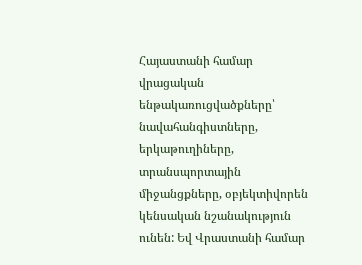Հայաստանի համար վրացական ենթակառուցվածքները՝ նավահանգիստները, երկաթուղիները, տրանսպորտային միջանցքները, օբյեկտիվորեն կենսական նշանակություն ունեն: Եվ Վրաստանի համար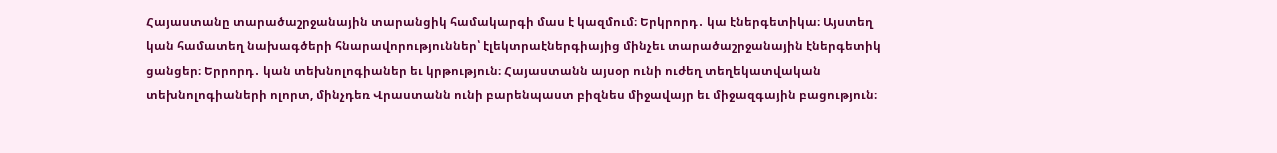Հայաստանը տարածաշրջանային տարանցիկ համակարգի մաս է կազմում։ Երկրորդ․ կա էներգետիկա։ Այստեղ կան համատեղ նախագծերի հնարավորություններ՝ էլեկտրաէներգիայից մինչեւ տարածաշրջանային էներգետիկ ցանցեր։ Երրորդ․ կան տեխնոլոգիաներ եւ կրթություն։ Հայաստանն այսօր ունի ուժեղ տեղեկատվական տեխնոլոգիաների ոլորտ, մինչդեռ Վրաստանն ունի բարենպաստ բիզնես միջավայր եւ միջազգային բացություն։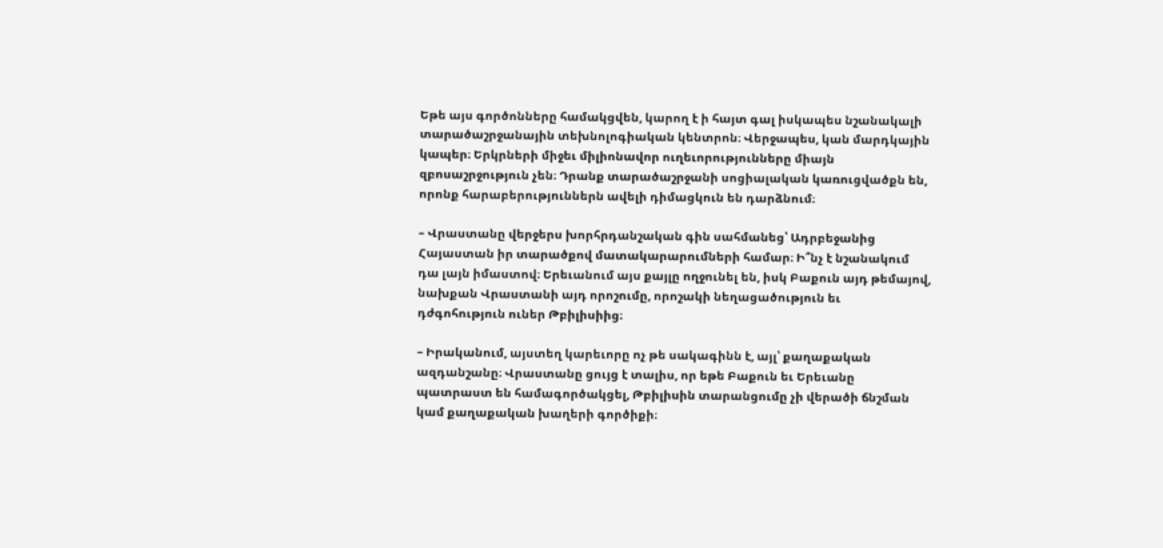Եթե այս գործոնները համակցվեն, կարող է ի հայտ գալ իսկապես նշանակալի տարածաշրջանային տեխնոլոգիական կենտրոն։ Վերջապես, կան մարդկային կապեր։ Երկրների միջեւ միլիոնավոր ուղեւորությունները միայն զբոսաշրջություն չեն։ Դրանք տարածաշրջանի սոցիալական կառուցվածքն են, որոնք հարաբերություններն ավելի դիմացկուն են դարձնում։

– Վրաստանը վերջերս խորհրդանշական գին սահմանեց՝ Ադրբեջանից Հայաստան իր տարածքով մատակարարումների համար։ Ի՞նչ է նշանակում դա լայն իմաստով։ Երեւանում այս քայլը ողջունել են, իսկ Բաքուն այդ թեմայով, նախքան Վրաստանի այդ որոշումը, որոշակի նեղացածություն եւ դժգոհություն ուներ Թբիլիսիից։

– Իրականում, այստեղ կարեւորը ոչ թե սակագինն է, այլ՝ քաղաքական ազդանշանը։ Վրաստանը ցույց է տալիս, որ եթե Բաքուն եւ Երեւանը պատրաստ են համագործակցել, Թբիլիսին տարանցումը չի վերածի ճնշման կամ քաղաքական խաղերի գործիքի։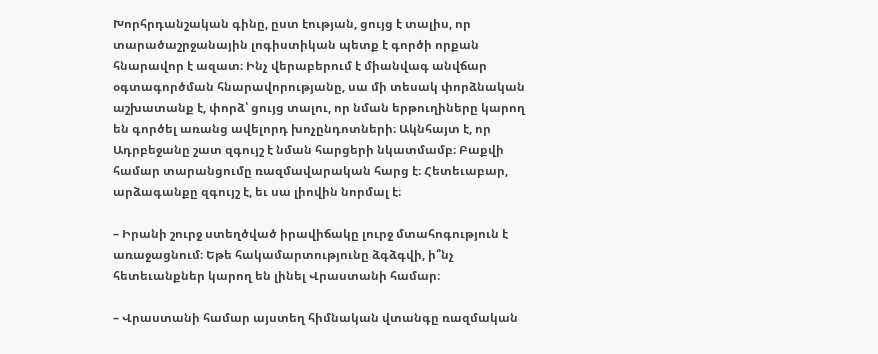Խորհրդանշական գինը, ըստ էության, ցույց է տալիս, որ տարածաշրջանային լոգիստիկան պետք է գործի որքան հնարավոր է ազատ։ Ինչ վերաբերում է միանվագ անվճար օգտագործման հնարավորությանը, սա մի տեսակ փորձնական աշխատանք է, փորձ՝ ցույց տալու, որ նման երթուղիները կարող են գործել առանց ավելորդ խոչընդոտների։ Ակնհայտ է, որ Ադրբեջանը շատ զգույշ է նման հարցերի նկատմամբ։ Բաքվի համար տարանցումը ռազմավարական հարց է։ Հետեւաբար, արձագանքը զգույշ է, եւ սա լիովին նորմալ է։

– Իրանի շուրջ ստեղծված իրավիճակը լուրջ մտահոգություն է առաջացնում։ Եթե հակամարտությունը ձգձգվի, ի՞նչ հետեւանքներ կարող են լինել Վրաստանի համար։

– Վրաստանի համար այստեղ հիմնական վտանգը ռազմական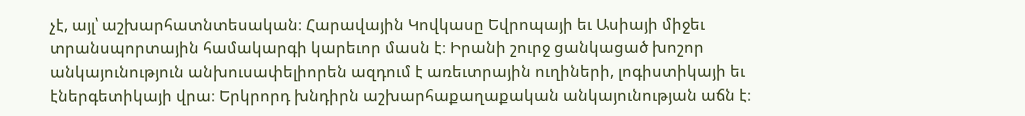չէ, այլ՝ աշխարհատնտեսական։ Հարավային Կովկասը Եվրոպայի եւ Ասիայի միջեւ տրանսպորտային համակարգի կարեւոր մասն է։ Իրանի շուրջ ցանկացած խոշոր անկայունություն անխուսափելիորեն ազդում է առեւտրային ուղիների, լոգիստիկայի եւ էներգետիկայի վրա։ Երկրորդ խնդիրն աշխարհաքաղաքական անկայունության աճն է։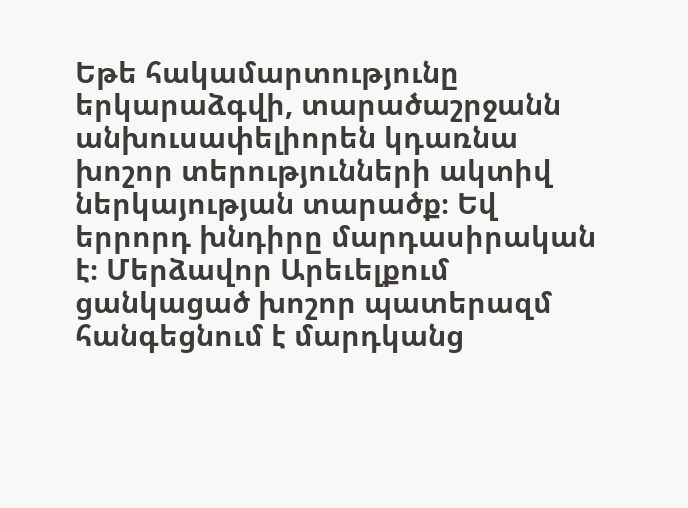Եթե հակամարտությունը երկարաձգվի, տարածաշրջանն անխուսափելիորեն կդառնա խոշոր տերությունների ակտիվ ներկայության տարածք։ Եվ երրորդ խնդիրը մարդասիրական է։ Մերձավոր Արեւելքում ցանկացած խոշոր պատերազմ հանգեցնում է մարդկանց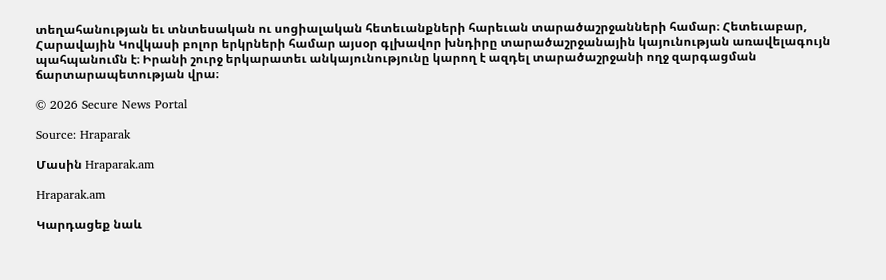տեղահանության եւ տնտեսական ու սոցիալական հետեւանքների հարեւան տարածաշրջանների համար։ Հետեւաբար, Հարավային Կովկասի բոլոր երկրների համար այսօր գլխավոր խնդիրը տարածաշրջանային կայունության առավելագույն պահպանումն է։ Իրանի շուրջ երկարատեւ անկայունությունը կարող է ազդել տարածաշրջանի ողջ զարգացման ճարտարապետության վրա։

© 2026 Secure News Portal

Source: Hraparak

Մասին Hraparak.am

Hraparak.am

Կարդացեք նաև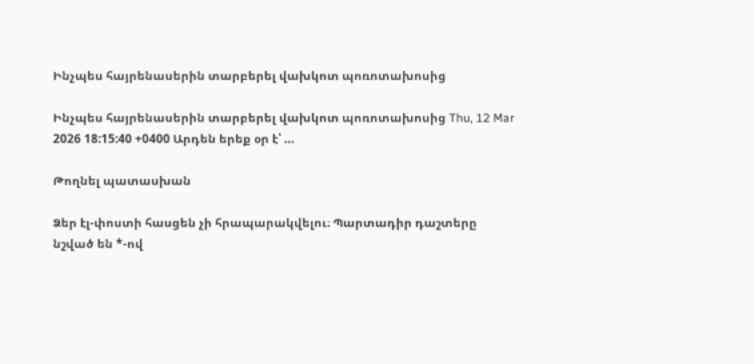Ինչպես հայրենասերին տարբերել վախկոտ պոռոտախոսից

Ինչպես հայրենասերին տարբերել վախկոտ պոռոտախոսից Thu, 12 Mar 2026 18:15:40 +0400 Արդեն երեք օր է՝ …

Թողնել պատասխան

Ձեր էլ-փոստի հասցեն չի հրապարակվելու։ Պարտադիր դաշտերը նշված են *-ով